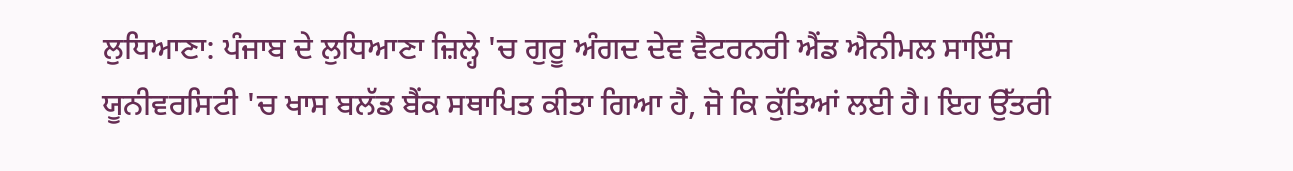ਲੁਧਿਆਣਾ: ਪੰਜਾਬ ਦੇ ਲੁਧਿਆਣਾ ਜ਼ਿਲ੍ਹੇ 'ਚ ਗੁਰੂ ਅੰਗਦ ਦੇਵ ਵੈਟਰਨਰੀ ਐਂਡ ਐਨੀਮਲ ਸਾਇੰਸ ਯੂਨੀਵਰਸਿਟੀ 'ਚ ਖਾਸ ਬਲੱਡ ਬੈਂਕ ਸਥਾਪਿਤ ਕੀਤਾ ਗਿਆ ਹੈ, ਜੋ ਕਿ ਕੁੱਤਿਆਂ ਲਈ ਹੈ। ਇਹ ਉੱਤਰੀ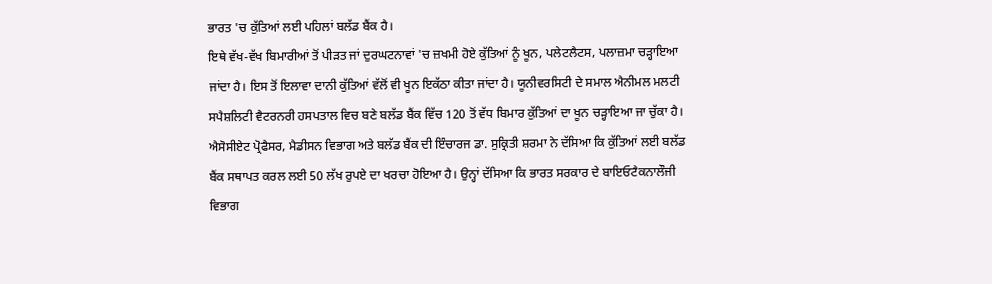ਭਾਰਤ 'ਚ ਕੁੱਤਿਆਂ ਲਈ ਪਹਿਲਾਂ ਬਲੱਡ ਬੈਂਕ ਹੈ।
ਇਥੇ ਵੱਖ-ਵੱਖ ਬਿਮਾਰੀਆਂ ਤੋਂ ਪੀੜਤ ਜਾਂ ਦੁਰਘਟਨਾਵਾਂ 'ਚ ਜ਼ਖਮੀ ਹੋਏ ਕੁੱਤਿਆਂ ਨੂੰ ਖੂਨ, ਪਲੇਟਲੈਟਸ, ਪਲਾਜ਼ਮਾ ਚੜ੍ਹਾਇਆ ਜਾਂਦਾ ਹੈ। ਇਸ ਤੋਂ ਇਲਾਵਾ ਦਾਨੀ ਕੁੱਤਿਆਂ ਵੱਲੋਂ ਵੀ ਖੂਨ ਇਕੱਠਾ ਕੀਤਾ ਜਾਂਦਾ ਹੈ। ਯੂਨੀਵਰਸਿਟੀ ਦੇ ਸਮਾਲ ਐਨੀਮਲ ਮਲਟੀ ਸਪੈਸ਼ਲਿਟੀ ਵੈਟਰਨਰੀ ਹਸਪਤਾਲ ਵਿਚ ਬਣੇ ਬਲੱਡ ਬੈਂਕ ਵਿੱਚ 120 ਤੋਂ ਵੱਧ ਬਿਮਾਰ ਕੁੱਤਿਆਂ ਦਾ ਖੂਨ ਚੜ੍ਹਾਇਆ ਜਾ ਚੁੱਕਾ ਹੈ। ਐਸੋਸੀਏਟ ਪ੍ਰੋਫੈਸਰ, ਮੈਡੀਸਨ ਵਿਭਾਗ ਅਤੇ ਬਲੱਡ ਬੈਂਕ ਦੀ ਇੰਚਾਰਜ ਡਾ. ਸੁਕ੍ਰਿਤੀ ਸ਼ਰਮਾ ਨੇ ਦੱਸਿਆ ਕਿ ਕੁੱਤਿਆਂ ਲਈ ਬਲੱਡ ਬੈਂਕ ਸਥਾਪਤ ਕਰਲ ਲਈ 50 ਲੱਖ ਰੁਪਏ ਦਾ ਖਰਚਾ ਹੋਇਆ ਹੈ। ਉਨ੍ਹਾਂ ਦੱਸਿਆ ਕਿ ਭਾਰਤ ਸਰਕਾਰ ਦੇ ਬਾਇਓਟੈਕਨਾਲੌਜੀ ਵਿਭਾਗ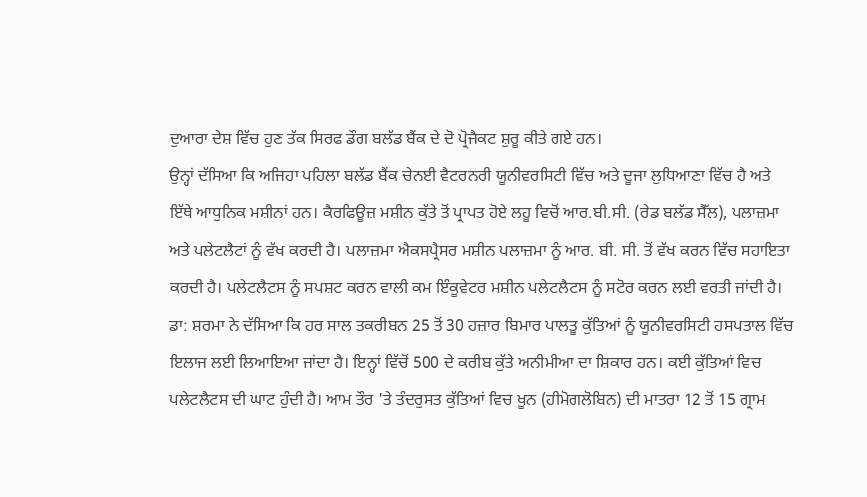ਦੁਆਰਾ ਦੇਸ਼ ਵਿੱਚ ਹੁਣ ਤੱਕ ਸਿਰਫ ਡੌਗ ਬਲੱਡ ਬੈਂਕ ਦੇ ਦੋ ਪ੍ਰੋਜੈਕਟ ਸ਼ੁਰੂ ਕੀਤੇ ਗਏ ਹਨ।
ਉਨ੍ਹਾਂ ਦੱਸਿਆ ਕਿ ਅਜਿਹਾ ਪਹਿਲਾ ਬਲੱਡ ਬੈਂਕ ਚੇਨਈ ਵੈਟਰਨਰੀ ਯੂਨੀਵਰਸਿਟੀ ਵਿੱਚ ਅਤੇ ਦੂਜਾ ਲੁਧਿਆਣਾ ਵਿੱਚ ਹੈ ਅਤੇ ਇੱਥੇ ਆਧੁਨਿਕ ਮਸ਼ੀਨਾਂ ਹਨ। ਕੈਰਫਿਊਜ਼ ਮਸ਼ੀਨ ਕੁੱਤੇ ਤੋਂ ਪ੍ਰਾਪਤ ਹੋਏ ਲਹੂ ਵਿਚੋਂ ਆਰ.ਬੀ.ਸੀ. (ਰੇਡ ਬਲੱਡ ਸੈੱਲ), ਪਲਾਜ਼ਮਾ ਅਤੇ ਪਲੇਟਲੈਟਾਂ ਨੂੰ ਵੱਖ ਕਰਦੀ ਹੈ। ਪਲਾਜ਼ਮਾ ਐਕਸਪ੍ਰੈਸਰ ਮਸ਼ੀਨ ਪਲਾਜ਼ਮਾ ਨੂੰ ਆਰ. ਬੀ. ਸੀ. ਤੋਂ ਵੱਖ ਕਰਨ ਵਿੱਚ ਸਹਾਇਤਾ ਕਰਦੀ ਹੈ। ਪਲੇਟਲੈਟਸ ਨੂੰ ਸਪਸ਼ਟ ਕਰਨ ਵਾਲੀ ਕਮ ਇੰਕੂਵੇਟਰ ਮਸ਼ੀਨ ਪਲੇਟਲੈਟਸ ਨੂੰ ਸਟੋਰ ਕਰਨ ਲਈ ਵਰਤੀ ਜਾਂਦੀ ਹੈ।
ਡਾ: ਸ਼ਰਮਾ ਨੇ ਦੱਸਿਆ ਕਿ ਹਰ ਸਾਲ ਤਕਰੀਬਨ 25 ਤੋਂ 30 ਹਜ਼ਾਰ ਬਿਮਾਰ ਪਾਲਤੂ ਕੁੱਤਿਆਂ ਨੂੰ ਯੂਨੀਵਰਸਿਟੀ ਹਸਪਤਾਲ ਵਿੱਚ ਇਲਾਜ ਲਈ ਲਿਆਇਆ ਜਾਂਦਾ ਹੈ। ਇਨ੍ਹਾਂ ਵਿੱਚੋਂ 500 ਦੇ ਕਰੀਬ ਕੁੱਤੇ ਅਨੀਮੀਆ ਦਾ ਸ਼ਿਕਾਰ ਹਨ। ਕਈ ਕੁੱਤਿਆਂ ਵਿਚ ਪਲੇਟਲੈਟਸ ਦੀ ਘਾਟ ਹੁੰਦੀ ਹੈ। ਆਮ ਤੌਰ 'ਤੇ ਤੰਦਰੁਸਤ ਕੁੱਤਿਆਂ ਵਿਚ ਖੂਨ (ਹੀਮੋਗਲੋਬਿਨ) ਦੀ ਮਾਤਰਾ 12 ਤੋਂ 15 ਗ੍ਰਾਮ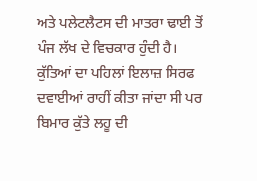ਅਤੇ ਪਲੇਟਲੈਟਸ ਦੀ ਮਾਤਰਾ ਢਾਈ ਤੋਂ ਪੰਜ ਲੱਖ ਦੇ ਵਿਚਕਾਰ ਹੁੰਦੀ ਹੈ। ਕੁੱਤਿਆਂ ਦਾ ਪਹਿਲਾਂ ਇਲਾਜ਼ ਸਿਰਫ ਦਵਾਈਆਂ ਰਾਹੀਂ ਕੀਤਾ ਜਾਂਦਾ ਸੀ ਪਰ ਬਿਮਾਰ ਕੁੱਤੇ ਲਹੂ ਦੀ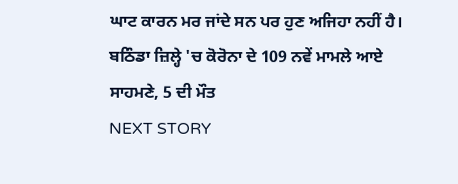ਘਾਟ ਕਾਰਨ ਮਰ ਜਾਂਦੇ ਸਨ ਪਰ ਹੁਣ ਅਜਿਹਾ ਨਹੀਂ ਹੈ।
ਬਠਿੰਡਾ ਜ਼ਿਲ੍ਹੇ 'ਚ ਕੋਰੋਨਾ ਦੇ 109 ਨਵੇਂ ਮਾਮਲੇ ਆਏ ਸਾਹਮਣੇ, 5 ਦੀ ਮੌਤ
NEXT STORY